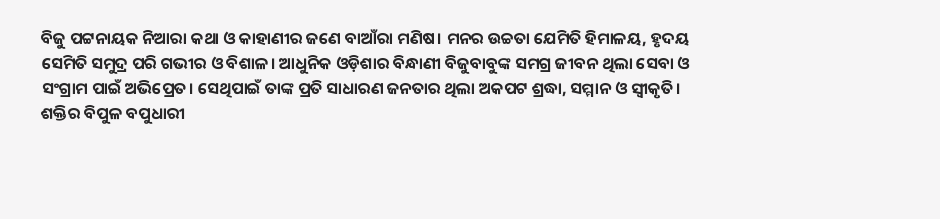ବିଜୁ ପଟ୍ଟନାୟକ ନିଆରା କଥା ଓ କାହାଣୀର ଜଣେ ବାଆଁରା ମଣିଷ। ମନର ଉଚ୍ଚତା ଯେମିତି ହିମାଳୟ, ହୃଦୟ ସେମିତି ସମୁଦ୍ର ପରି ଗଭୀର ଓ ବିଶାଳ। ଆଧୁନିକ ଓଡ଼ିଶାର ବିନ୍ଧାଣୀ ବିଜୁବାବୁଙ୍କ ସମଗ୍ର ଜୀବନ ଥିଲା ସେବା ଓ ସଂଗ୍ରାମ ପାଇଁ ଅଭିପ୍ରେତ। ସେଥିପାଇଁ ତାଙ୍କ ପ୍ରତି ସାଧାରଣ ଜନତାର ଥିଲା ଅକପଟ ଶ୍ରଦ୍ଧା, ସମ୍ମାନ ଓ ସ୍ୱୀକୃତି।
ଶକ୍ତିର ବିପୁଳ ବପୁଧାରୀ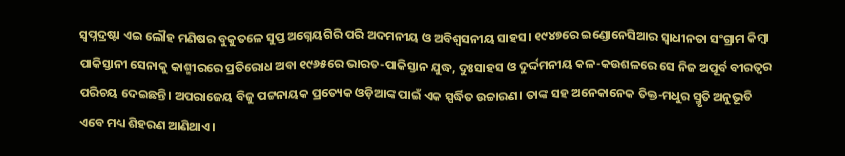ସ୍ୱପ୍ନଦ୍ରଷ୍ଟା ଏଇ ଲୌହ ମଣିଷର ବୁକୁତଳେ ସୁପ୍ତ ଅଗ୍ନେୟଗିରି ପରି ଅଦମନୀୟ ଓ ଅବିଶ୍ୱସନୀୟ ସାହସ। ୧୯୪୭ରେ ଇଣ୍ଡୋନେସିଆର ସ୍ୱାଧୀନତା ସଂଗ୍ରାମ କିମ୍ବା ପାକିସ୍ତାନୀ ସେନାକୁ କାଶ୍ମୀରରେ ପ୍ରତିରୋଧ ଅବା ୧୯୬୫ରେ ଭାରତ-ପାକିସ୍ତାନ ଯୁଦ୍ଧ, ଦୁଃସାହସ ଓ ଦୁର୍ଦ୍ଦମନୀୟ କଳ-କଉଶଳରେ ସେ ନିଜ ଅପୂର୍ବ ବୀରତ୍ୱର ପରିଚୟ ଦେଇଛନ୍ତି। ଅପରାଜେୟ ବିଜୁ ପଟ୍ଟନାୟକ ପ୍ରତ୍ୟେକ ଓଡ଼ିଆଙ୍କ ପାଇଁ ଏକ ସ୍ପର୍ଦ୍ଧିତ ଉଚ୍ଚାରଣ। ତାଙ୍କ ସହ ଅନେକାନେକ ତିକ୍ତ-ମଧୁର ସ୍ମୃତି ଅନୁଭୂତି ଏବେ ମଧ୍ୟ ଶିହରଣ ଆଣିଥାଏ।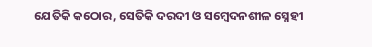ଯେତିକି କଠୋର, ସେତିକି ଦରଦୀ ଓ ସମ୍ବେଦନଶୀଳ ସ୍ନେହୀ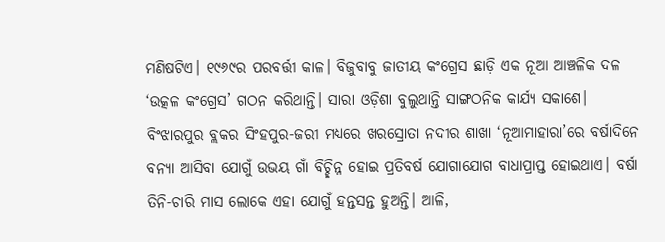ମଣିଷଟିଏ। ୧୯୬୯ର ପରବର୍ତ୍ତୀ କାଳ। ବିଜୁବାବୁ ଜାତୀୟ କଂଗ୍ରେସ ଛାଡ଼ି ଏକ ନୂଆ ଆଞ୍ଚଳିକ ଦଳ ‘ଉତ୍କଳ କଂଗ୍ରେସ’ ଗଠନ କରିଥାନ୍ତି। ସାରା ଓଡ଼ିଶା ବୁଲୁଥାନ୍ତି ସାଙ୍ଗଠନିକ କାର୍ଯ୍ୟ ସକାଶେ। ବିଂଝାରପୁର ବ୍ଲକର ସିଂହପୁର-ଜରୀ ମଧ୍ୟରେ ଖରସ୍ରୋତା ନଦୀର ଶାଖା ‘ନୂଆମାହାରା’ରେ ବର୍ଷାଦିନେ ବନ୍ୟା ଆସିବା ଯୋଗୁଁ ଉଭୟ ଗାଁ ବିଚ୍ଛିନ୍ନ ହୋଇ ପ୍ରତିବର୍ଷ ଯୋଗାଯୋଗ ବାଧାପ୍ରାପ୍ତ ହୋଇଥାଏ। ବର୍ଷା ତିନି-ଚାରି ମାସ ଲୋକେ ଏହା ଯୋଗୁଁ ହନ୍ତସନ୍ତ ହୁଅନ୍ତି। ଆଳି,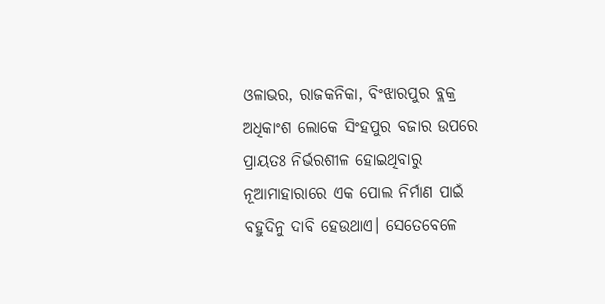ଓଳାଭର, ରାଜକନିକା, ବିଂଝାରପୁର ବ୍ଲକ୍ର ଅଧିକାଂଶ ଲୋକେ ସିଂହପୁର ବଜାର ଉପରେ ପ୍ରାୟତଃ ନିର୍ଭରଶୀଳ ହୋଇଥିବାରୁ ନୂଆମାହାରାରେ ଏକ ପୋଲ ନିର୍ମାଣ ପାଇଁ ବହୁଦିନୁ ଦାବି ହେଉଥାଏ। ସେତେବେଳେ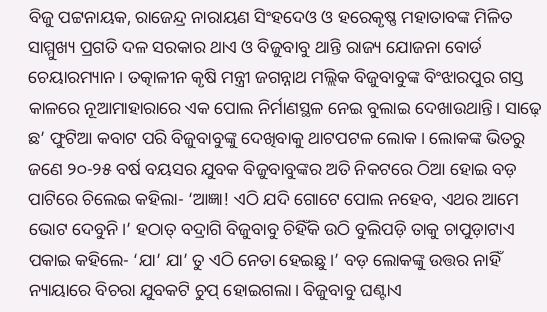ବିଜୁ ପଟ୍ଟନାୟକ, ରାଜେନ୍ଦ୍ର ନାରାୟଣ ସିଂହଦେଓ ଓ ହରେକୃଷ୍ଣ ମହାତାବଙ୍କ ମିଳିତ ସାମ୍ମୁଖ୍ୟ ପ୍ରଗତି ଦଳ ସରକାର ଥାଏ ଓ ବିଜୁବାବୁ ଥାନ୍ତି ରାଜ୍ୟ ଯୋଜନା ବୋର୍ଡ ଚେୟାରମ୍ୟାନ। ତତ୍କାଳୀନ କୃଷି ମନ୍ତ୍ରୀ ଜଗନ୍ନାଥ ମଲ୍ଲିକ ବିଜୁବାବୁଙ୍କ ବିଂଝାରପୁର ଗସ୍ତ କାଳରେ ନୂଆମାହାରାରେ ଏକ ପୋଲ ନିର୍ମାଣସ୍ଥଳ ନେଇ ବୁଲାଇ ଦେଖାଉଥାନ୍ତି। ସାଢ଼େ ଛ’ ଫୁଟିଆ କବାଟ ପରି ବିଜୁବାବୁଙ୍କୁ ଦେଖିବାକୁ ଥାଟପଟଳ ଲୋକ। ଲୋକଙ୍କ ଭିତରୁ ଜଣେ ୨୦-୨୫ ବର୍ଷ ବୟସର ଯୁବକ ବିଜୁବାବୁଙ୍କର ଅତି ନିକଟରେ ଠିଆ ହୋଇ ବଡ଼ ପାଟିରେ ଚିଲେଇ କହିଲା- ‘ଆଜ୍ଞା! ଏଠି ଯଦି ଗୋଟେ ପୋଲ ନହେବ, ଏଥର ଆମେ ଭୋଟ ଦେବୁନି।’ ହଠାତ୍ ବଦ୍ରାଗି ବିଜୁବାବୁ ଚିହିଁକି ଉଠି ବୁଲିପଡ଼ି ତାକୁ ଚାପୁଡ଼ାଟାଏ ପକାଇ କହିଲେ- ‘ଯା’ ଯା’ ତୁ ଏଠି ନେତା ହେଇଛୁ।’ ବଡ଼ ଲୋକଙ୍କୁ ଉତ୍ତର ନାହିଁ ନ୍ୟାୟାରେ ବିଚରା ଯୁବକଟି ଚୁପ୍ ହୋଇଗଲା। ବିଜୁବାବୁ ଘଣ୍ଟାଏ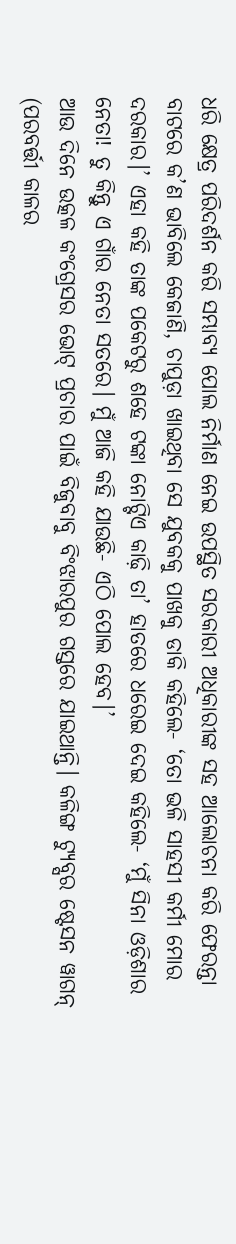ଧରି କ୍ଷେତ୍ର ପରିଦର୍ଶନ କରି ସମ୍ଭାବ୍ୟ ପୋଲ ନିର୍ମାଣ ନେଇ ଉପସ୍ଥିତ ସରକାରୀ ଅଧିକାରୀଙ୍କ ସହ ଆଲୋଚନା କରି ଫେରନ୍ତା ବାଟରେ କ’ଣ ଭାବିଲେ କେଜାଣି, ଚାପୁଡ଼ା ଖାଇଥିବା ସେ ଯୁବକକୁ ପାଖକୁ ଡାକି କହିଲେ- ‘ତୋ ଭଳି ସାହସୀ କର୍ମୀ ମୋର ଦରକାର।’ ଏହା କହି ତାଙ୍କ ପକେଟରୁ ଶହେ ଟଙ୍କା ନୋଟ୍ଟିଏ କାଢ଼ି ତା’ ହାତରେ ଧରେଇ ଦେଇ କହିଲେ- ‘ମୁଁ ସିନା ଓଡ଼ିଶାର ନେତା! ତୁ କିନ୍ତୁ ଏ ଗାଁର ନେତା ସତରେ। ମୁଁ ଆଜି କହି ଯାଉଛି- ଏଠି ପୋଲ ହେବ।’
ଆଉ ଦିନେ ଉତ୍କଳ କଂଗ୍ରେସର ଭୋଟ୍ ପ୍ରଚାର ପାଇଁ ବିଜୁବାବୁ ବିଂଝାରପୁର ଗସ୍ତରେ ଯାଇଥାନ୍ତି। କଳିଙ୍ଗ ଟ୍ୟୁବ୍ସର ଷ୍ଟେସନ ୱାଗନ୍ (ପରବର୍ତ୍ତୀ କାଳର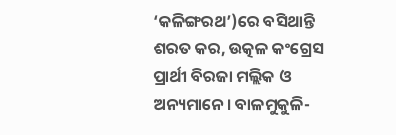‘କଳିଙ୍ଗରଥ’)ରେ ବସିଥାନ୍ତି ଶରତ କର, ଉତ୍କଳ କଂଗ୍ରେସ ପ୍ରାର୍ଥୀ ବିରଜା ମଲ୍ଲିକ ଓ ଅନ୍ୟମାନେ। ବାଳମୁକୁଳି-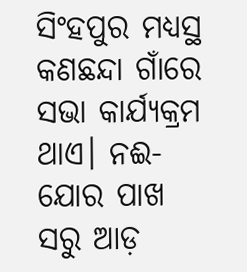ସିଂହପୁର ମଧ୍ୟସ୍ଥ କଣଛନ୍ଦା ଗାଁରେ ସଭା କାର୍ଯ୍ୟକ୍ରମ ଥାଏ। ନଈ-ଯୋର ପାଖ ସରୁ ଆଡ଼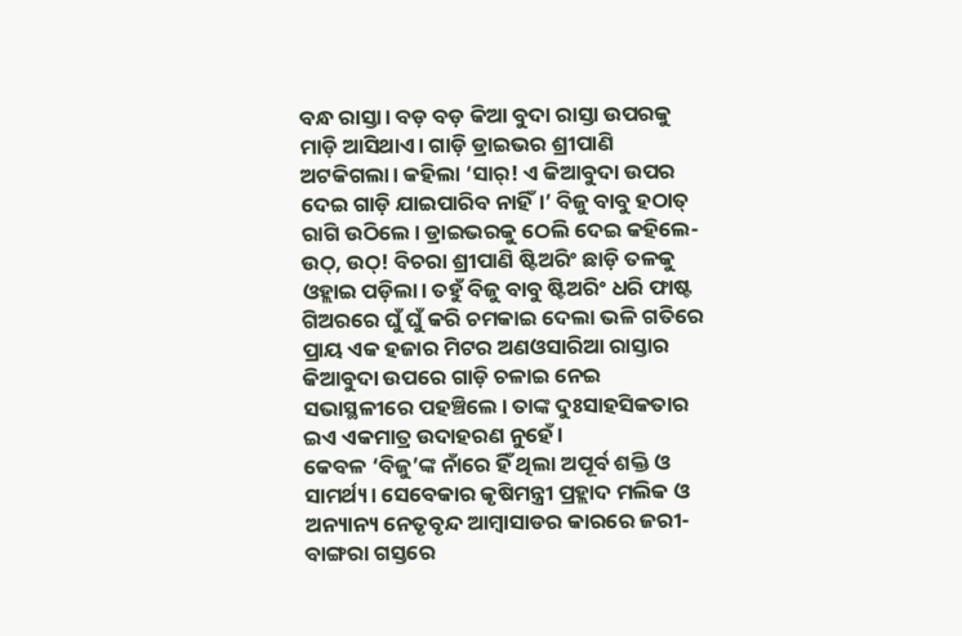ବନ୍ଧ ରାସ୍ତା। ବଡ଼ ବଡ଼ କିଆ ବୁଦା ରାସ୍ତା ଉପରକୁ ମାଡ଼ି ଆସିଥାଏ। ଗାଡ଼ି ଡ୍ରାଇଭର ଶ୍ରୀପାଣି ଅଟକିଗଲା। କହିଲା ‘ସାର୍! ଏ କିଆବୁଦା ଉପର ଦେଇ ଗାଡ଼ି ଯାଇପାରିବ ନାହିଁ।’ ବିଜୁ ବାବୁ ହଠାତ୍ ରାଗି ଉଠିଲେ। ଡ୍ରାଇଭରକୁ ଠେଲି ଦେଇ କହିଲେ- ଉଠ୍, ଉଠ୍! ବିଚରା ଶ୍ରୀପାଣି ଷ୍ଟିଅରିଂ ଛାଡ଼ି ତଳକୁ ଓହ୍ଲାଇ ପଡ଼ିଲା। ତହୁଁ ବିଜୁ ବାବୁ ଷ୍ଟିଅରିଂ ଧରି ଫାଷ୍ଟ ଗିଅରରେ ଘୁଁ ଘୁଁ କରି ଚମକାଇ ଦେଲା ଭଳି ଗତିରେ ପ୍ରାୟ ଏକ ହଜାର ମିଟର ଅଣଓସାରିଆ ରାସ୍ତାର କିଆବୁଦା ଉପରେ ଗାଡ଼ି ଚଳାଇ ନେଇ ସଭାସ୍ଥଳୀରେ ପହଞ୍ଚିଲେ। ତାଙ୍କ ଦୁଃସାହସିକତାର ଇଏ ଏକମାତ୍ର ଉଦାହରଣ ନୁହେଁ।
କେବଳ ‘ବିଜୁ’ଙ୍କ ନାଁରେ ହିଁ ଥିଲା ଅପୂର୍ବ ଶକ୍ତି ଓ ସାମର୍ଥ୍ୟ। ସେବେକାର କୃଷିମନ୍ତ୍ରୀ ପ୍ରହ୍ଲାଦ ମଲିକ ଓ ଅନ୍ୟାନ୍ୟ ନେତୃବୃନ୍ଦ ଆମ୍ବାସାଡର କାରରେ ଜରୀ-ବାଙ୍ଗରା ଗସ୍ତରେ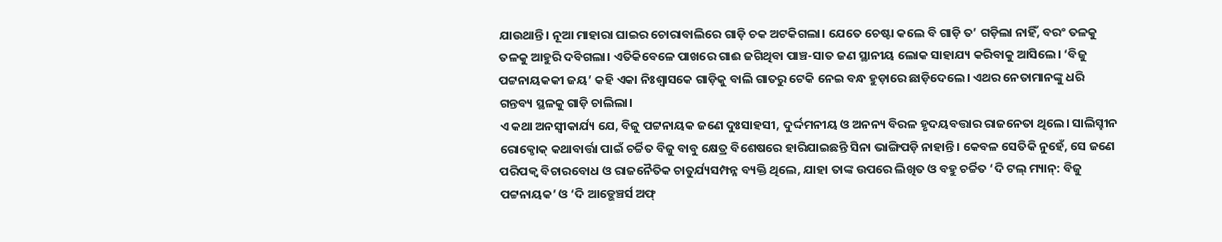ଯାଉଥାନ୍ତି। ନୂଆ ମାହାରା ଘାଇର ଚୋରାବାଲିରେ ଗାଡ଼ି ଚକ ଅଟକିଗଲା। ଯେତେ ଚେଷ୍ଟା କଲେ ବି ଗାଡ଼ି ତ’ ଗଡ଼ିଲା ନାହିଁ, ବରଂ ତଳକୁ ତଳକୁ ଆହୁରି ଦବିଗଲା। ଏତିକିବେଳେ ପାଖରେ ଗାଈ ଜଗିଥିବା ପାଞ୍ଚ-ସାତ ଜଣ ସ୍ଥାନୀୟ ଲୋକ ସାହାଯ୍ୟ କରିବାକୁ ଆସିଲେ। ‘ବିଜୁ ପଟ୍ଟନାୟକକୀ ଜୟ’ କହି ଏକା ନିଃଶ୍ୱାସକେ ଗାଡ଼ିକୁ ବାଲି ଗାତରୁ ଟେକି ନେଇ ବନ୍ଧ ହୁଡ଼ାରେ ଛାଡ଼ିଦେଲେ। ଏଥର ନେତାମାନଙ୍କୁ ଧରି ଗନ୍ତବ୍ୟ ସ୍ଥଳକୁ ଗାଡ଼ି ଚାଲିଲା।
ଏ କଥା ଅନସ୍ୱୀକାର୍ଯ୍ୟ ଯେ, ବିଜୁ ପଟ୍ଟନାୟକ ଜଣେ ଦୁଃସାହସୀ, ଦୁର୍ଦ୍ଦମନୀୟ ଓ ଅନନ୍ୟ ବିରଳ ହୃଦୟବତ୍ତାର ରାଜନେତା ଥିଲେ। ସାଲିସ୍ହୀନ ରୋକ୍ଠୋକ୍ କଥାବାର୍ତ୍ତା ପାଇଁ ଚର୍ଚ୍ଚିତ ବିଜୁ ବାବୁ କ୍ଷେତ୍ର ବିଶେଷରେ ହାରିଯାଇଛନ୍ତି ସିନା ଭାଙ୍ଗିପଡ଼ି ନାହାନ୍ତି। କେବଳ ସେତିକି ନୁହେଁ, ସେ ଜଣେ ପରିପକ୍ୱ ବିଚାରବୋଧ ଓ ରାଜନୈତିକ ଚାତୁର୍ଯ୍ୟସମ୍ପନ୍ନ ବ୍ୟକ୍ତି ଥିଲେ, ଯାହା ତାଙ୍କ ଉପରେ ଲିଖିତ ଓ ବହୁ ଚର୍ଚ୍ଚିତ ‘ଦି ଟଲ୍ ମ୍ୟାନ୍: ବିଜୁ ପଟ୍ଟନାୟକ’ ଓ ‘ଦି ଆଡ୍ଭେଞ୍ଚର୍ସ ଅଫ୍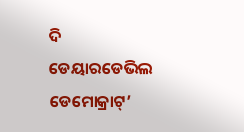ଦି ଡେୟାରଡେଭିଲ ଡେମୋକ୍ରାଟ୍’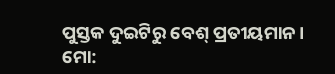ପୁସ୍ତକ ଦୁଇଟିରୁ ବେଶ୍ ପ୍ରତୀୟମାନ।
ମୋ: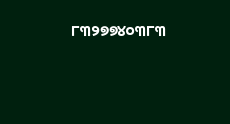୮୩୨୭୭୪୦୩୮୩